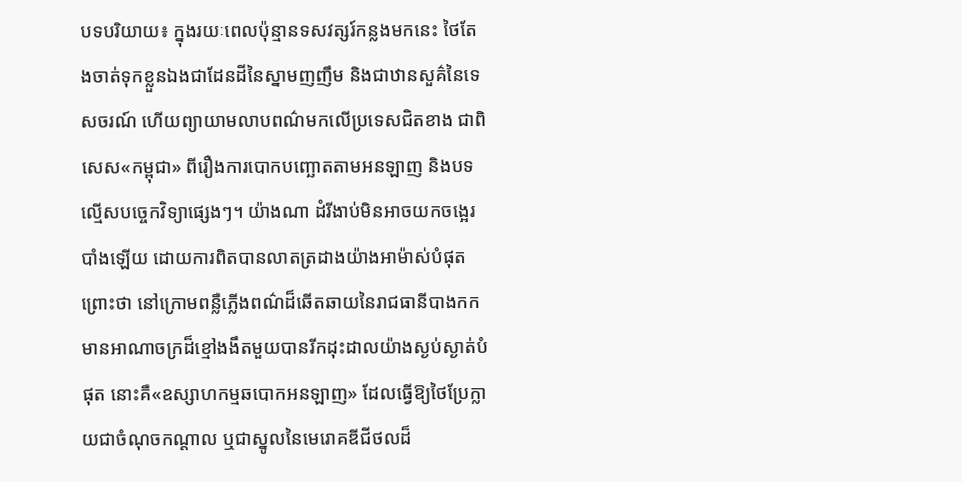បទបរិយាយ៖ ក្នុងរយៈពេលប៉ុន្មានទសវត្សរ៍កន្លងមកនេះ ថៃតែងចាត់ទុកខ្លួនឯងជាដែនដីនៃស្នាមញញឹម និងជាឋានសួគ៌នៃទេសចរណ៍ ហើយព្យាយាមលាបពណ៌មកលើប្រទេសជិតខាង ជាពិសេស«កម្ពុជា» ពីរឿងការបោកបញ្ឆោតតាមអនឡាញ និងបទល្មើសបច្ចេកវិទ្យាផ្សេងៗ។ យ៉ាងណា ដំរីងាប់មិនអាចយកចង្អេរបាំងឡើយ ដោយការពិតបានលាតត្រដាងយ៉ាងអាម៉ាស់បំផុត ព្រោះថា នៅក្រោមពន្លឺភ្លើងពណ៌ដ៏ឆើតឆាយនៃរាជធានីបាងកក មានអាណាចក្រដ៏ខ្មៅងងឹតមួយបានរីកដុះដាលយ៉ាងស្ងប់ស្ងាត់បំផុត នោះគឺ«ឧស្សាហកម្មឆបោកអនឡាញ» ដែលធ្វើឱ្យថៃប្រែក្លាយជាចំណុចកណ្តាល ឬជាស្នូលនៃមេរោគឌីជីថលដ៏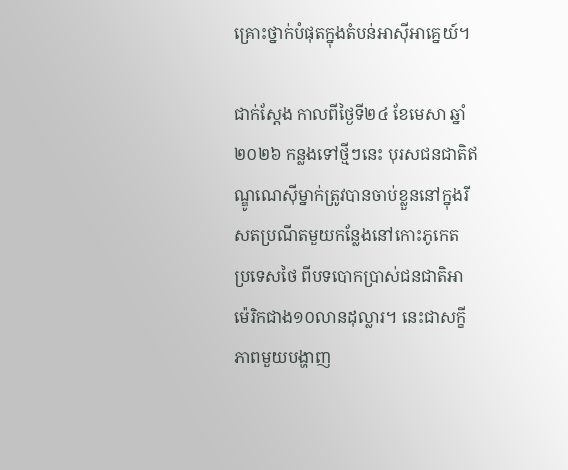គ្រោះថ្នាក់បំផុតក្នុងតំបន់អាស៊ីអាគ្នេយ៍។

ជាក់ស្តែង កាលពីថ្ងៃទី២៤ ខែមេសា ឆ្នាំ២០២៦ កន្លងទៅថ្មីៗនេះ បុរសជនជាតិឥណ្ឌូណេស៊ីម្នាក់ត្រូវបានចាប់ខ្លួននៅក្នុងរីសតប្រណីតមួយកន្លែងនៅកោះភូកេត ប្រទេសថៃ ពីបទបោកប្រាស់ជនជាតិអាម៉េរិកជាង១០លានដុល្លារ។ នេះជាសក្ខីភាពមួយបង្ហាញ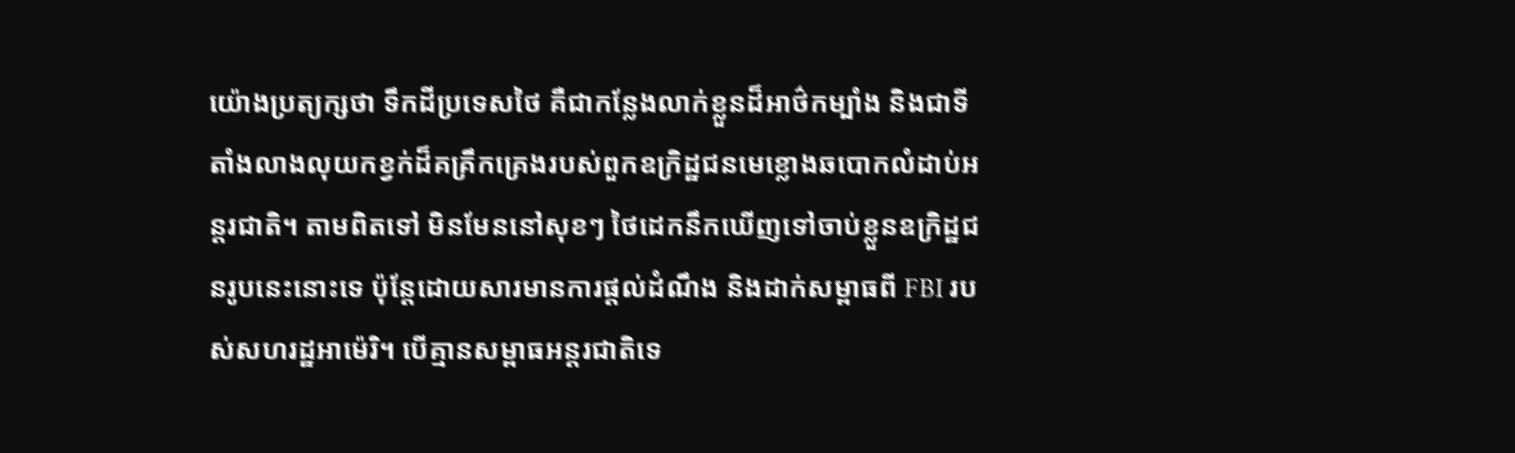យ៉ោងប្រត្យក្សថា ទឹកដីប្រទេសថៃ គឺជាកន្លែងលាក់ខ្លួនដ៏អាថ៌កម្បាំង និងជាទីតាំងលាងលុយកខ្វក់ដ៏គគ្រឹកគ្រេងរបស់ពួកឧក្រិដ្ឋជនមេខ្លោងឆបោកលំដាប់អន្តរជាតិ។ តាមពិតទៅ មិនមែននៅសុខៗ ថៃដេកនឹកឃើញទៅចាប់ខ្លួនឧក្រិដ្ឋជនរូបនេះនោះទេ ប៉ុន្តែដោយសារមានការផ្ដល់ដំណឹង និងដាក់សម្ពាធពី FBI របស់សហរដ្ឋអាម៉េរិ។ បើគ្មានសម្ពាធអន្តរជាតិទេ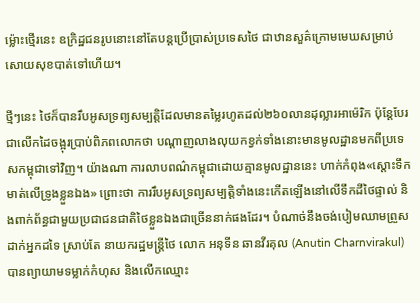ម្ល៉ោះថ្មើរនេះ ឧក្រិដ្ឋជនរូបនោះនៅតែបន្តប្រើប្រាស់ប្រទេសថៃ ជាឋានសួគ៌ក្រោមមេឃសម្រាប់សោយសុខបាត់ទៅហើយ។

ថ្មីៗនេះ ថៃក៏បានរឹបអូសទ្រព្យសម្បត្តិដែលមានតម្លៃរហូតដល់២៦០លានដុល្លារអាម៉េរិក ប៉ុន្តែបែរជាលើកដៃចង្អុរប្រាប់ពិភពលោកថា បណ្ដាញលាងលុយកខ្វក់ទាំងនោះមានមូលដ្ឋានមកពីប្រទេសកម្ពុជាទៅវិញ។ យ៉ាងណា ការលាបពណ៌កម្ពុជាដោយគ្មានមូលដ្ឋាននេះ ហាក់កំពុង«ស្ដោះទឹកមាត់លើទ្រូងខ្លួនឯង» ព្រោះថា ការរឹបអូសទ្រព្យសម្បត្តិទាំងនេះកើតឡើងនៅលើទឹកដីថៃផ្ទាល់ និងពាក់ព័ន្ធជាមួយប្រជាជនជាតិថៃខ្លួនឯងជាច្រើននាក់ផងដែរ។ បំណាច់នឹងចង់បៀមឈាមព្រួសដាក់អ្នកដទៃ ស្រាប់តែ នាយករដ្ឋមន្រ្តីថៃ លោក អនុទីន ឆានវីរគុល (Anutin Charnvirakul) បានព្យាយាមទម្លាក់កំហុស និងលើកឈ្មោះ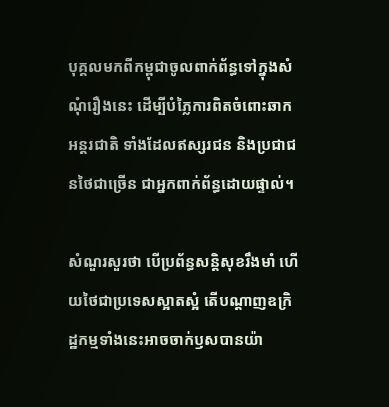បុគ្គលមកពីកម្ពុជាចូលពាក់ព័ន្ធទៅក្នុងសំណុំរឿងនេះ ដើម្បីបំភ្លៃការពិតចំពោះឆាកអន្តរជាតិ ទាំងដែលឥស្សរជន និងប្រជាជនថៃជាច្រើន ជាអ្នកពាក់ព័ន្ធដោយផ្ទាល់។

សំណួរសួរថា បើប្រព័ន្ធសន្តិសុខរឹងមាំ ហើយថៃជាប្រទេសស្អាតស្អំ តើបណ្ដាញឧក្រិដ្ឋកម្មទាំងនេះអាចចាក់ឫសបានយ៉ា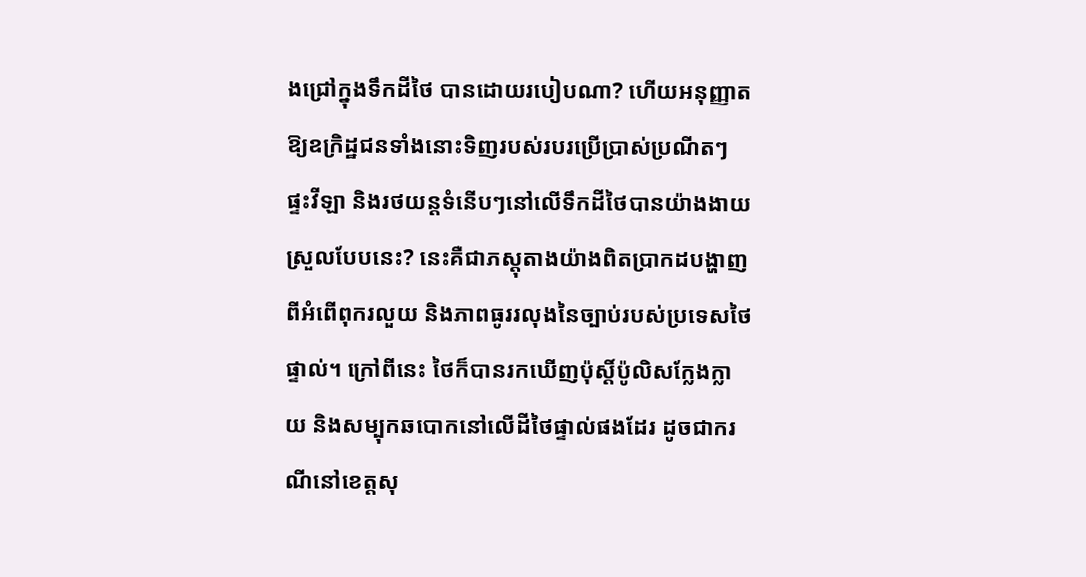ងជ្រៅក្នុងទឹកដីថៃ បានដោយរបៀបណា? ហើយអនុញ្ញាតឱ្យឧក្រិដ្ឋជនទាំងនោះទិញរបស់របរប្រើប្រាស់ប្រណីតៗ ផ្ទះវីឡា និងរថយន្តទំនើបៗនៅលើទឹកដីថៃបានយ៉ាងងាយស្រួលបែបនេះ? នេះគឺជាភស្តុតាងយ៉ាងពិតប្រាកដបង្ហាញពីអំពើពុករលួយ និងភាពធូររលុងនៃច្បាប់របស់ប្រទេសថៃផ្ទាល់។ ក្រៅពីនេះ ថៃក៏បានរកឃើញប៉ុស្តិ៍ប៉ូលិសក្លែងក្លាយ និងសម្បុកឆបោកនៅលើដីថៃផ្ទាល់ផងដែរ ដូចជាករណីនៅខេត្តសុ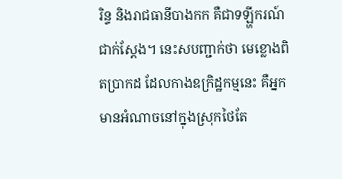រិន្ទ និងរាជធានីបាងកក គឺជាទឡ្ហីករណ៍ជាក់ស្តែង។ នេះសបញ្ជាក់ថា មេខ្លោងពិតប្រាកដ ដែលកាងឧក្រិដ្ឋកម្មនេះ គឺអ្នកមានអំណាចនៅក្នុងស្រុកថៃតែ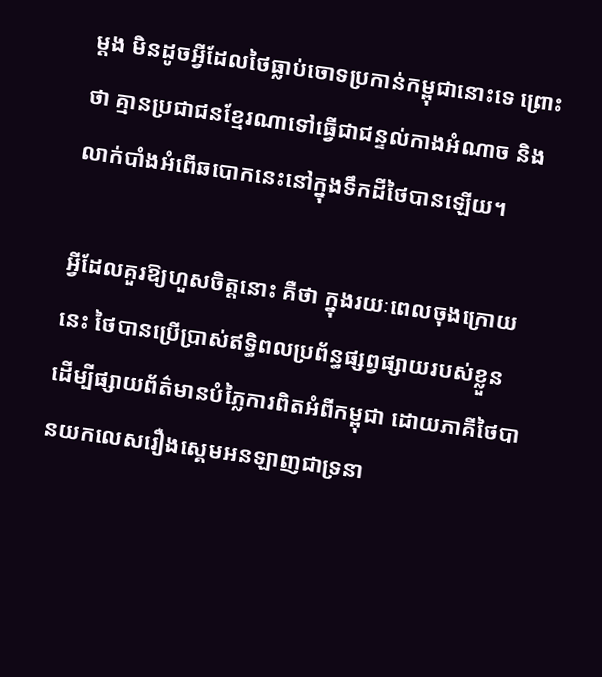ម្ដង មិនដូចអ្វីដែលថៃធ្លាប់ចោទប្រកាន់កម្ពុជានោះទេ ព្រោះថា គ្មានប្រជាជនខ្មែរណាទៅធ្វើជាជន្ទល់កាងអំណាច និងលាក់បាំងអំពើឆបោកនេះនៅក្នុងទឹកដីថៃបានឡើយ។

អ្វីដែលគួរឱ្យហួសចិត្តនោះ គឺថា ក្នុងរយៈពេលចុងក្រោយនេះ ថៃបានប្រើប្រាស់ឥទ្ធិពលប្រព័ន្ធផ្សព្វផ្សាយរបស់ខ្លួន ដើម្បីផ្សាយព័ត៌មានបំភ្លៃការពិតអំពីកម្ពុជា ដោយភាគីថៃបានយកលេសរឿងស្គេមអនឡាញជាទ្រនា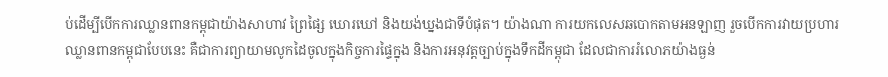ប់ដើម្បីបើកការឈ្លានពានកម្ពុជាយ៉ាងសាហាវ ព្រៃផ្សៃ ឃោរឃៅ និងយង់ឃ្នងជាទីបំផុត។ យ៉ាងណា ការយកលេសឆបោកតាមអនឡាញ រួចបើកការវាយប្រហារឈ្លានពានកម្ពុជាបែបនេះ គឺជាការព្យាយាមលូកដៃចូលក្នុងកិច្ចការផ្ទៃក្នុង និងការអនុវត្តច្បាប់ក្នុងទឹកដីកម្ពុជា ដែលជាការរំលោភយ៉ាងធ្ងន់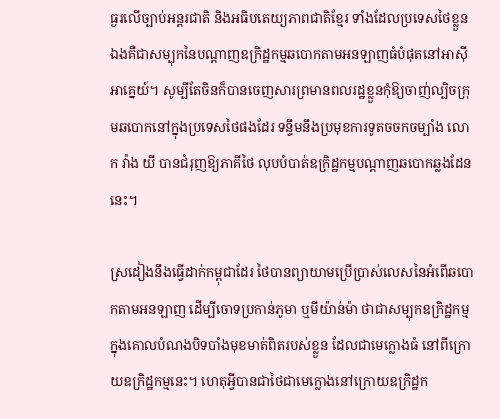ធ្ងរលើច្បាប់អន្តរជាតិ និងអធិបតេយ្យភាពជាតិខ្មែរ ទាំងដែលប្រទេសថៃខ្លួនឯងគឺជាសម្បុកនៃបណ្តាញឧក្រិដ្ឋកម្មឆបោកតាមអនឡាញធំបំផុតនៅអាស៊ីអាគ្នេយ៍។ សូម្បីតែចិនក៏បានចេញសារព្រមានពលរដ្ឋខ្លួនកុំឱ្យចាញ់ល្បិចក្រុមឆបោកនៅក្នុងប្រទេសថៃផងដែរ ទន្ទឹមនឹងប្រមុខការទូតចចកចម្បាំង លោក វ៉ាង យី បានជំរុញឱ្យភាគីថៃ លុបបំបាត់ឧក្រិដ្ឋកម្មបណ្តាញឆបោកឆ្លងដែននេះ។

ស្រដៀងនឹងធ្វើដាក់កម្ពុជាដែរ ថៃបានព្យាយាមប្រើប្រាស់លេសនៃអំពើឆបោកតាមអនឡាញ ដើម្បីចោទប្រកាន់ភូមា ឬមីយ៉ាន់ម៉ា ថាជាសម្បុកឧក្រិដ្ឋកម្ម ក្នុងគោលបំណងបិទបាំងមុខមាត់ពិតរបស់ខ្លួន ដែលជាមេក្លោងធំ នៅពីក្រោយឧក្រិដ្ឋកម្មនេះ។ ហេតុអ្វីបានជាថៃជាមេក្លោងនៅក្រោយឧក្រិដ្ឋក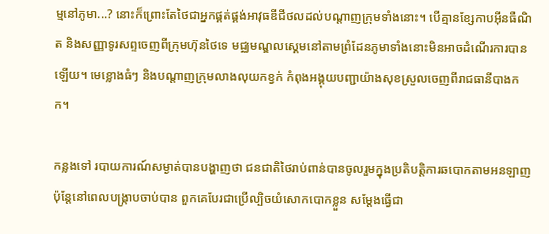ម្មនៅភូមា...? នោះក៏ព្រោះតែថៃជាអ្នកផ្គត់ផ្គង់អាវុធឌីជីថលដល់បណ្តាញក្រុមទាំងនោះ។ បើគ្មានខ្សែកាបអ៊ីនធឺណិត និងសញ្ញាទូរសព្ទចេញពីក្រុមហ៊ុនថៃទេ មជ្ឈមណ្ឌលស្គេមនៅតាមព្រំដែនភូមាទាំងនោះមិនអាចដំណើរការបានឡើយ។ មេខ្លោងធំៗ និងបណ្តាញក្រុមលាងលុយកខ្វក់ កំពុងអង្គុយបញ្ជាយ៉ាងសុខស្រួលចេញពីរាជធានីបាងកក។

កន្លងទៅ របាយការណ៍សម្ងាត់បានបង្ហាញថា ជនជាតិថៃរាប់ពាន់បានចូលរួមក្នុងប្រតិបត្តិការឆបោកតាមអនឡាញ ប៉ុន្តែនៅពេលបង្ក្រាបចាប់បាន ពួកគេបែរជាប្រើល្បិចយំសោកបោកខ្លួន សម្ដែងធ្វើជា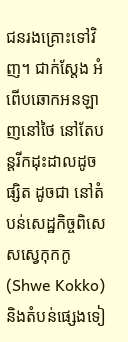ជនរងគ្រោះទៅវិញ។ ជាក់ស្តែង អំពើបឆោកអនឡាញនៅថៃ នៅតែបន្តរីកដុះដាលដូចផ្សិត ដូចជា នៅតំបន់សេដ្ឋកិច្ចពិសេសស្វេកុកកូ (Shwe Kokko) និងតំបន់ផ្សេងទៀ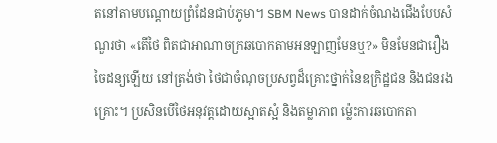តនៅតាមបណ្តោយព្រំដែនជាប់ភូមា។ SBM News បានដាក់ចំណងជើងបែបសំណួរថា «តើថៃ ពិតជាអាណាចក្រឆបោកតាមអនឡាញមែនឬ?» មិនមែនជារឿងចៃដន្យឡើយ នៅត្រង់ថា ថៃជាចំណុចប្រសព្វដ៏គ្រោះថ្នាក់នៃឧក្រិដ្ឋជន និងជនរងគ្រោះ។ ប្រសិនបើថៃអនុវត្តដោយស្អាតស្អំ និងតម្លាភាព ម្ល៉េះការឆបោកតា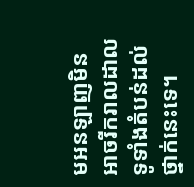មអនឡាញមិនអាចរីករាលដាលទូទាំងតំបន់ដល់ថ្នាក់នេះទេ។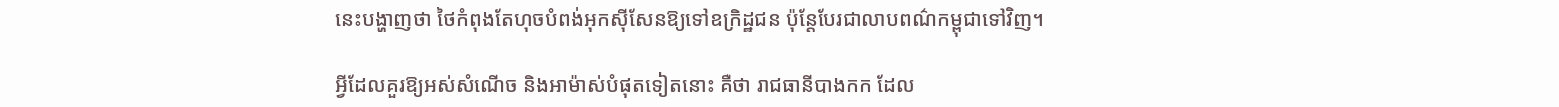នេះបង្ហាញថា ថៃកំពុងតែហុចបំពង់អុកស៊ីសែនឱ្យទៅឧក្រិដ្ឋជន ប៉ុន្តែបែរជាលាបពណ៌កម្ពុជាទៅវិញ។

អ្វីដែលគួរឱ្យអស់សំណើច និងអាម៉ាស់បំផុតទៀតនោះ គឺថា រាជធានីបាងកក ដែល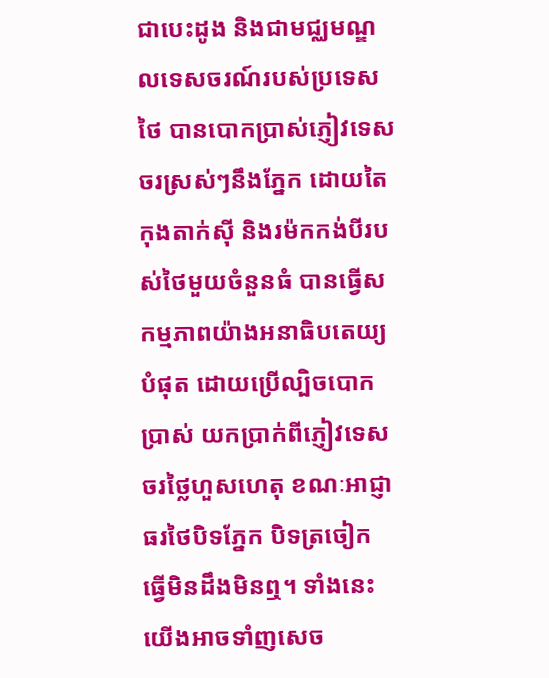ជាបេះដូង និងជាមជ្ឈមណ្ឌលទេសចរណ៍របស់ប្រទេសថៃ បានបោកប្រាស់ភ្ញៀវទេសចរស្រស់ៗនឹងភ្នែក ដោយតៃកុងតាក់ស៊ី និងរម៉កកង់បីរបស់ថៃមួយចំនួនធំ បានធ្វើសកម្មភាពយ៉ាងអនាធិបតេយ្យបំផុត ដោយប្រើល្បិចបោកប្រាស់ យកប្រាក់ពីភ្ញៀវទេសចរថ្លៃហួសហេតុ ខណៈអាជ្ញាធរថៃបិទភ្នែក បិទត្រចៀក ធ្វើមិនដឹងមិនឮ។ ទាំងនេះយើងអាចទាំញសេច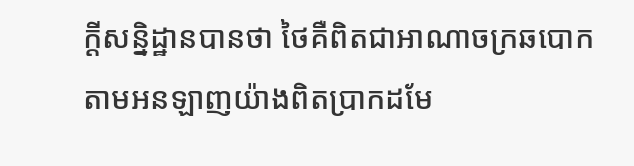ក្តីសន្និដ្ឋានបានថា ថៃគឺពិតជាអាណាចក្រឆបោកតាមអនឡាញយ៉ាងពិតប្រាកដមែ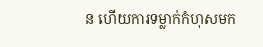ន ហើយការទម្លាក់កំហុសមក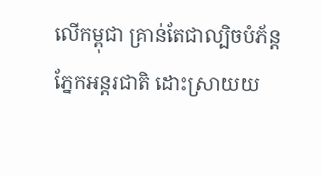លើកម្ពុជា គ្រាន់តែជាល្បិចបំភ័ន្តភ្នែកអន្តរជាតិ ដោះស្រាយយ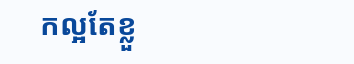កល្អតែខ្លួ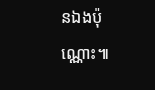នឯងប៉ុណ្ណោះ៕